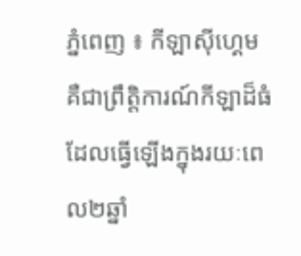ភ្នំពេញ ៖ កីឡាស៊ីហ្គេម គឺជាព្រឹត្តិការណ៍កីឡាដ៏ធំដែលធ្វើឡើងក្នុងរយៈពេល២ឆ្នាំ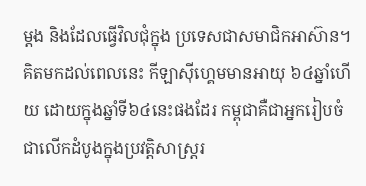ម្ដង និងដែលធ្វើវិលជុំក្នុង ប្រទេសជាសមាជិកអាស៊ាន។ គិតមកដល់ពេលនេះ កីឡាស៊ីហ្គេមមានអាយុ ៦៤ឆ្នាំហើយ ដោយក្នុងឆ្នាំទី៦៤នេះផងដែរ កម្ពុជាគឺជាអ្នករៀបចំជាលើកដំបូងក្នុងប្រវត្តិសាស្ត្ររ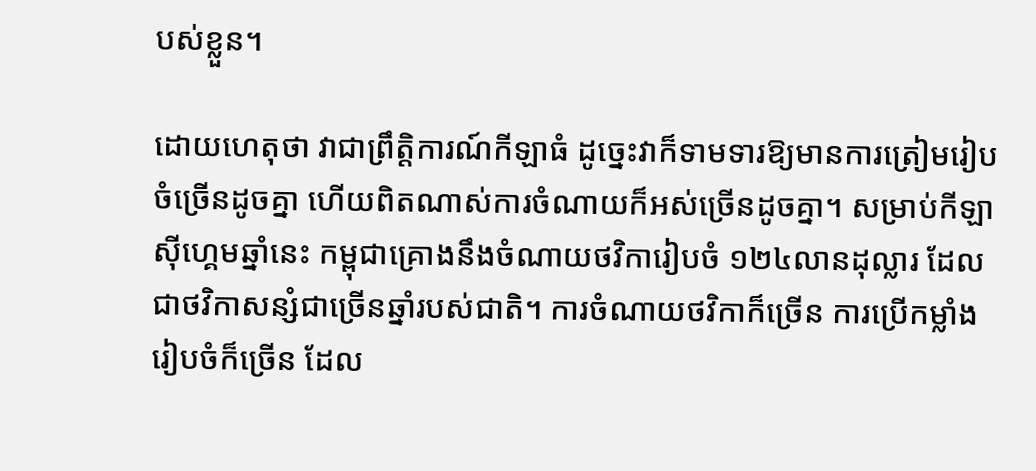បស់ខ្លួន។

ដោយហេតុថា វាជាព្រឹត្តិការណ៍កីឡាធំ ដូច្នេះវាក៏ទាមទារឱ្យមានការត្រៀមរៀបចំច្រើនដូចគ្នា ហើយពិតណាស់ការចំណាយក៏អស់ច្រើនដូចគ្នា។ សម្រាប់កីឡាស៊ីហ្គេមឆ្នាំនេះ កម្ពុជាគ្រោងនឹងចំណាយថវិការៀបចំ ១២៤លានដុល្លារ ដែលជាថវិកាសន្សំជាច្រើនឆ្នាំរបស់ជាតិ។ ការចំណាយថវិកាក៏ច្រើន ការប្រើកម្លាំងរៀបចំក៏ច្រើន ដែល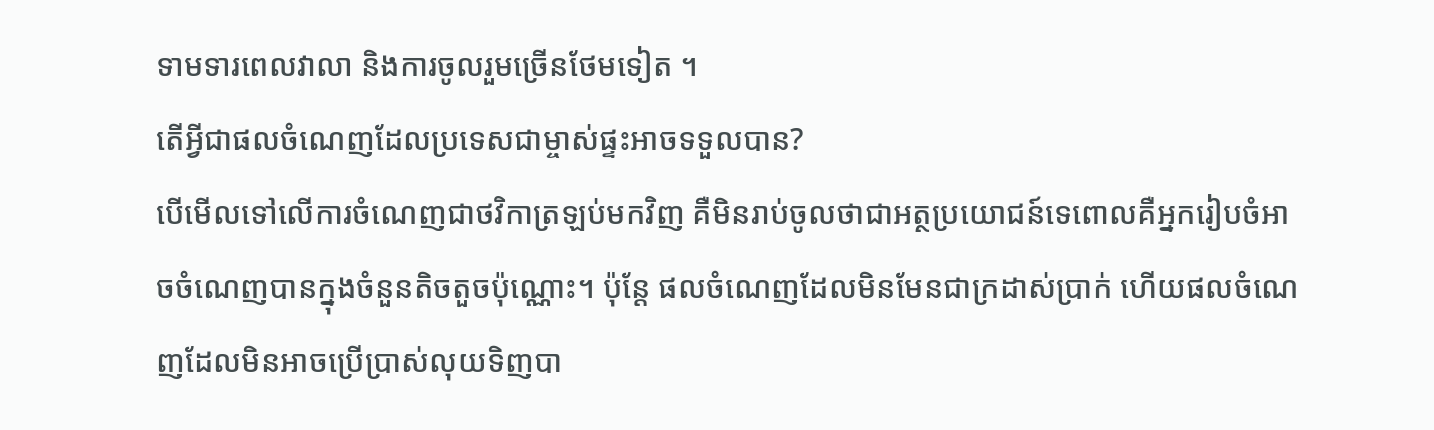ទាមទារពេលវាលា និងការចូលរួមច្រើនថែមទៀត ។
តើអ្វីជាផលចំណេញដែលប្រទេសជាម្ចាស់ផ្ទះអាចទទួលបាន?
បើមើលទៅលើការចំណេញជាថវិកាត្រឡប់មកវិញ គឺមិនរាប់ចូលថាជាអត្ថប្រយោជន៍ទេពោលគឺអ្នករៀបចំអាចចំណេញបានក្នុងចំនួនតិចតួចប៉ុណ្ណោះ។ ប៉ុន្តែ ផលចំណេញដែលមិនមែនជាក្រដាស់ប្រាក់ ហើយផលចំណេញដែលមិនអាចប្រើប្រាស់លុយទិញបា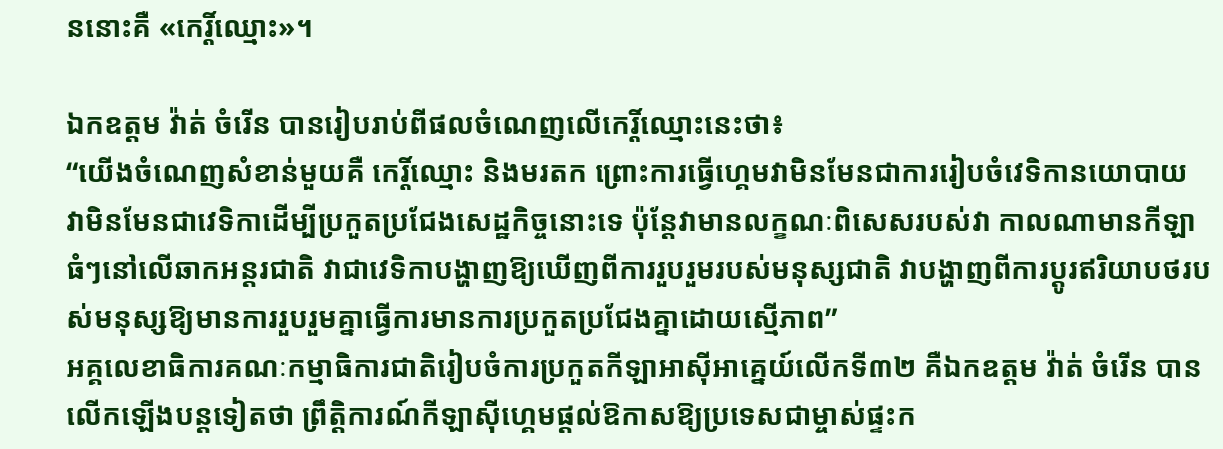ននោះគឺ «កេរ្តិ៍ឈ្មោះ»។

ឯកឧត្តម វ៉ាត់ ចំរើន បានរៀបរាប់ពីផលចំណេញលើកេរ្តិ៍ឈ្មោះនេះថា៖
“យើងចំណេញសំខាន់មួយគឺ កេរ្តិ៍ឈ្មោះ និងមរតក ព្រោះការធ្វើហ្គេមវាមិនមែនជាការរៀបចំវេទិកានយោបាយ វាមិនមែនជាវេទិកាដើម្បីប្រកួតប្រជែងសេដ្ឋកិច្ចនោះទេ ប៉ុន្តែវាមានលក្ខណៈពិសេសរបស់វា កាលណាមានកីឡាធំៗនៅលើឆាកអន្តរជាតិ វាជាវេទិកាបង្ហាញឱ្យឃើញពីការរួបរួមរបស់មនុស្សជាតិ វាបង្ហាញពីការប្ដូរឥរិយាបថរបស់មនុស្សឱ្យមានការរួបរួមគ្នាធ្វើការមានការប្រកួតប្រជែងគ្នាដោយស្មើភាព”
អគ្គលេខាធិការគណៈកម្មាធិការជាតិរៀបចំការប្រកួតកីឡាអាស៊ីអាគ្នេយ៍លើកទី៣២ គឺឯកឧត្តម វ៉ាត់ ចំរើន បានលើកឡើងបន្តទៀតថា ព្រឹត្តិការណ៍កីឡាស៊ីហ្គេមផ្ដល់ឱកាសឱ្យប្រទេសជាម្ចាស់ផ្ទះក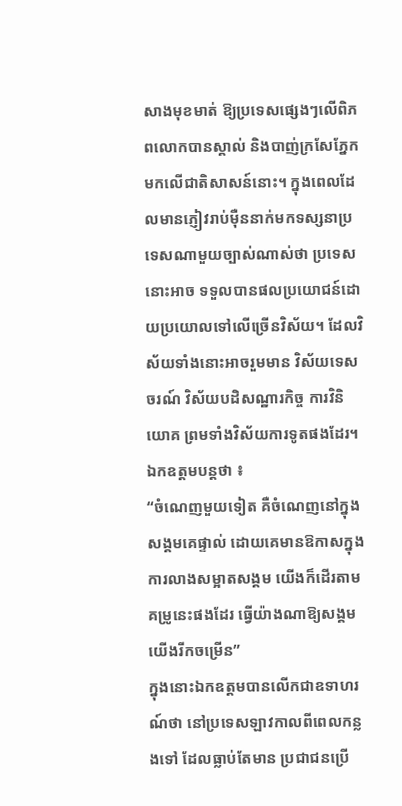សាងមុខមាត់ ឱ្យប្រទេសផ្សេងៗលើពិភពលោកបានស្គាល់ និងបាញ់ក្រសែភ្នែកមកលើជាតិសាសន៍នោះ។ ក្នុងពេលដែលមានភ្ញៀវរាប់ម៉ឺននាក់មកទស្សនាប្រទេសណាមួយច្បាស់ណាស់ថា ប្រទេសនោះអាច ទទួលបានផលប្រយោជន៍ដោយប្រយោលទៅលើច្រើនវិស័យ។ ដែលវិស័យទាំងនោះអាចរួមមាន វិស័យទេសចរណ៍ វិស័យបដិសណ្ឋារកិច្ច ការវិនិយោគ ព្រមទាំងវិស័យការទូតផងដែរ។
ឯកឧត្តមបន្តថា ៖
“ចំណេញមួយទៀត គឺចំណេញនៅក្នុងសង្គមគេផ្ទាល់ ដោយគេមានឱកាសក្នុងការលាងសម្អាតសង្គម យើងក៏ដើរតាមគម្រូនេះផងដែរ ធ្វើយ៉ាងណាឱ្យសង្គមយើងរីកចម្រើន”
ក្នុងនោះឯកឧត្តមបានលើកជាឧទាហរណ៍ថា នៅប្រទេសឡាវកាលពីពេលកន្លងទៅ ដែលធ្លាប់តែមាន ប្រជាជនប្រើ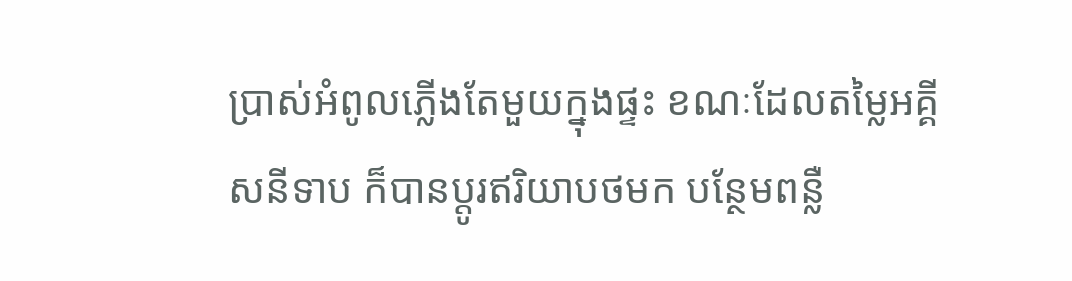ប្រាស់អំពូលភ្លើងតែមួយក្នុងផ្ទះ ខណៈដែលតម្លៃអគ្គីសនីទាប ក៏បានប្ដូរឥរិយាបថមក បន្ថែមពន្លឺ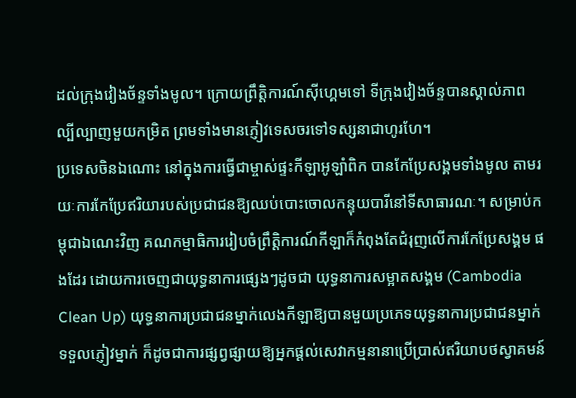ដល់ក្រុងវៀងច័ន្ទទាំងមូល។ ក្រោយព្រឹត្តិការណ៍ស៊ីហ្គេមទៅ ទីក្រុងវៀងច័ន្ទបានស្គាល់ភាព ល្បីល្បាញមួយកម្រិត ព្រមទាំងមានភ្ញៀវទេសចរទៅទស្សនាជាហូរហែ។
ប្រទេសចិនឯណោះ នៅក្នុងការធ្វើជាម្ចាស់ផ្ទះកីឡាអូឡាំពិក បានកែប្រែសង្គមទាំងមូល តាមរយៈការកែប្រែឥរិយារបស់ប្រជាជនឱ្យឈប់បោះចោលកន្ទុយបារីនៅទីសាធារណៈ។ សម្រាប់កម្ពុជាឯណេះវិញ គណកម្មាធិការរៀបចំព្រឹត្តិការណ៍កីឡាក៏កំពុងតែជំរុញលើការកែប្រែសង្គម ផងដែរ ដោយការចេញជាយុទ្ធនាការផ្សេងៗដូចជា យុទ្ធនាការសម្អាតសង្គម (Cambodia Clean Up) យុទ្ធនាការប្រជាជនម្នាក់លេងកីឡាឱ្យបានមួយប្រភេទយុទ្ធនាការប្រជាជនម្នាក់ទទួលភ្ញៀវម្នាក់ ក៏ដូចជាការផ្សព្វផ្សាយឱ្យអ្នកផ្ដល់សេវាកម្មនានាប្រើប្រាស់ឥរិយាបថស្វាគមន៍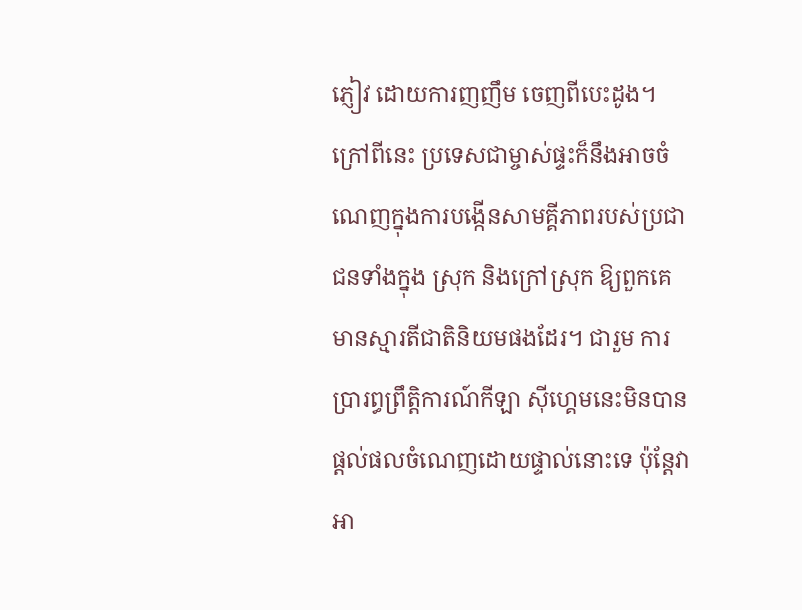ភ្ញៀវ ដោយការញញឹម ចេញពីបេះដូង។ ក្រៅពីនេះ ប្រទេសជាម្ចាស់ផ្ទះក៏នឹងអាចចំណេញក្នុងការបង្កើនសាមគ្គីភាពរបស់ប្រជាជនទាំងក្នុង ស្រុក និងក្រៅស្រុក ឱ្យពួកគេមានស្មារតីជាតិនិយមផងដែរ។ ជារួម ការប្រារព្ធព្រឹត្តិការណ៍កីឡា ស៊ីហ្គេមនេះមិនបានផ្ដល់ផលចំណេញដោយផ្ទាល់នោះទេ ប៉ុន្តែវាអា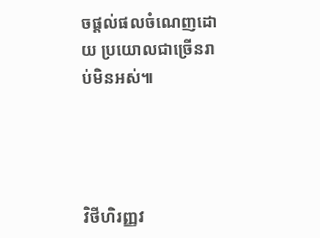ចផ្ដល់ផលចំណេញដោយ ប្រយោលជាច្រើនរាប់មិនអស់៕




វិថីហិរញ្ញវ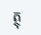ត្ថុ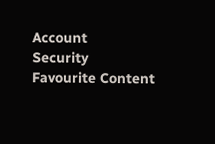Account
Security
Favourite Content